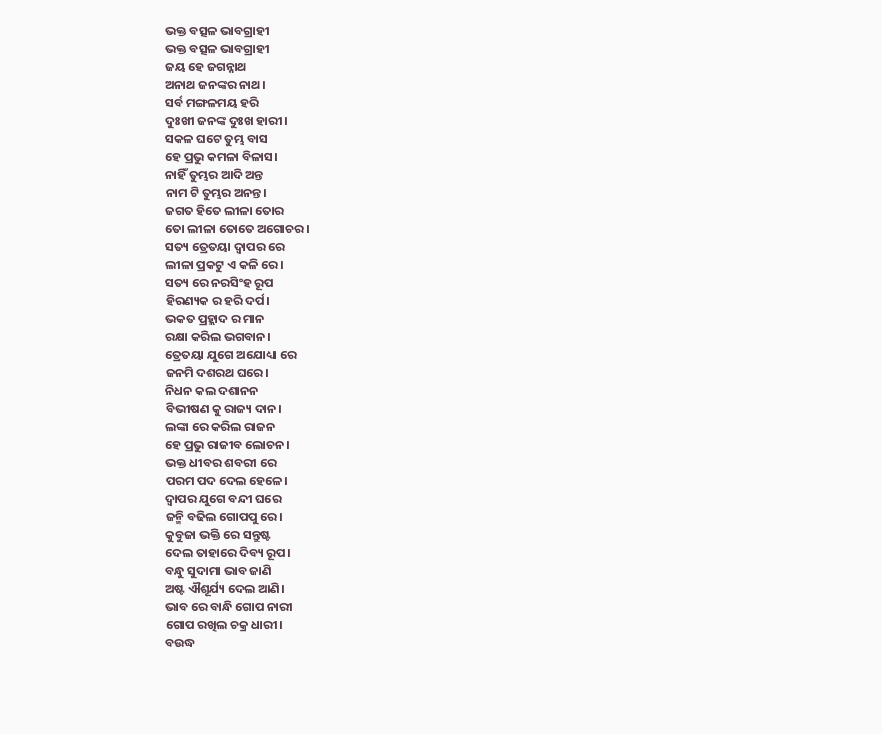ଭକ୍ତ ବତ୍ସଳ ଭାବଗ୍ରାହୀ
ଭକ୍ତ ବତ୍ସଳ ଭାବଗ୍ରାହୀ
ଜୟ ହେ ଜଗନ୍ନାଥ
ଅନାଥ ଜନଙ୍କର ନାଥ।
ସର୍ବ ମଙ୍ଗଳମୟ ହରି
ଦୁଃଖୀ ଜନଙ୍କ ଦୁଃଖ ହାରୀ।
ସକଳ ଘଟେ ତୁମ୍ଭ ବାସ
ହେ ପ୍ରଭୁ କମଳା ବିଳାସ।
ନାହିଁ ତୁମ୍ଭର ଆଦି ଅନ୍ତ
ନାମ ଟି ତୁମ୍ଭର ଅନନ୍ତ।
ଜଗତ ହିତେ ଲୀଳା ତୋର
ତୋ ଲୀଳା ତୋତେ ଅଗୋଚର।
ସତ୍ୟ ତ୍ରେତୟା ଦ୍ଵାପର ରେ
ଲୀଳା ପ୍ରକଟୁ ଏ କଳି ରେ।
ସତ୍ୟ ରେ ନରସିଂହ ରୂପ
ହିରଣ୍ୟକ ର ହରି ଦର୍ପ।
ଭକତ ପ୍ରହ୍ଲାଦ ର ମାନ
ରକ୍ଷା କରିଲ ଭଗବାନ।
ତ୍ରେତୟା ଯୁଗେ ଅଯୋଧ୍ୟା ରେ
ଜନମି ଦଶରଥ ଘରେ।
ନିଧନ କଲ ଦଶାନନ
ବିଭୀଷଣ କୁ ରାଜ୍ୟ ଦାନ।
ଲଙ୍କା ରେ କରିଲ ରାଜନ
ହେ ପ୍ରଭୁ ରାଜୀବ ଲୋଚନ।
ଭକ୍ତ ଧୀବର ଶବରୀ ରେ
ପରମ ପଦ ଦେଲ ହେଳେ।
ଦ୍ଵାପର ଯୁଗେ ବନ୍ଦୀ ଘରେ
ଜନ୍ମି ବଢିଲ ଗୋପପୁ ରେ।
କୁବୁଜା ଭକ୍ତି ରେ ସନ୍ତୁଷ୍ଟ
ଦେଲ ତାହାରେ ଦିବ୍ୟ ରୂପ।
ବନ୍ଧୁ ସୁଦାମା ଭାବ ଜାଣି
ଅଷ୍ଟ ଐଶୂର୍ଯ୍ୟ ଦେଲ ଆଣି।
ଭାବ ରେ ବାନ୍ଧି ଗୋପ ନାରୀ
ଗୋପ ରଖିଲ ଚକ୍ର ଧାରୀ।
ବଉଦ୍ଧ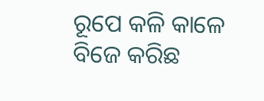ରୂପେ କଳି କାଳେ
ବିଜେ କରିଛ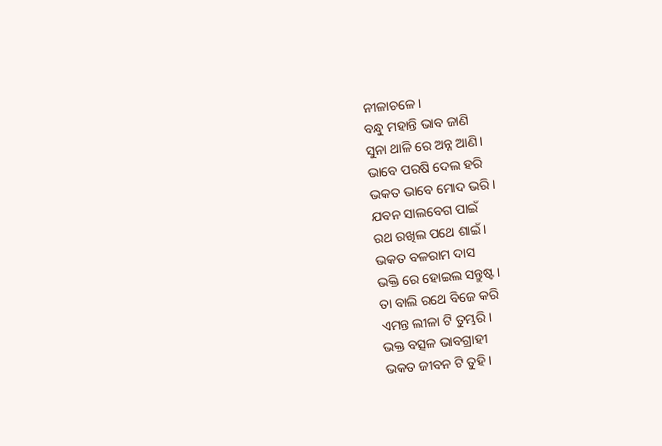ନୀଳାଚଳେ।
ବନ୍ଧୁ ମହାନ୍ତି ଭାବ ଜାଣି
ସୁନା ଥାଳି ରେ ଅନ୍ନ ଆଣି।
ଭାବେ ପରଷି ଦେଲ ହରି
ଭକତ ଭାବେ ମୋଦ ଭରି।
ଯବନ ସାଲବେଗ ପାଇଁ
ରଥ ରଖିଲ ପଥେ ଶାଇଁ।
ଭକତ ବଳରାମ ଦାସ
ଭକ୍ତି ରେ ହୋଇଲ ସନ୍ତୁଷ୍ଟ।
ତା ବାଲି ରଥେ ବିଜେ କରି
ଏମନ୍ତ ଲୀଳା ଟି ତୁମ୍ଭରି।
ଭକ୍ତ ବତ୍ସଳ ଭାବଗ୍ରାହୀ
ଭକତ ଜୀବନ ଟି ତୁହି।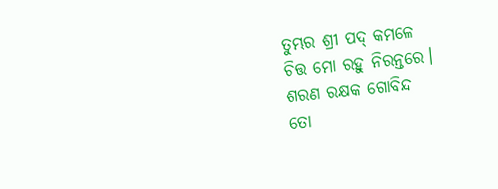ତୁମ୍ଭର ଶ୍ରୀ ପଦ୍ କମଳେ
ଚିତ୍ତ ମୋ ରହୁ ନିରନ୍ତରେ।
ଶରଣ ରକ୍ଷକ ଗୋବିନ୍ଦ
ତୋ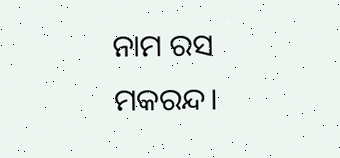ନାମ ରସ ମକରନ୍ଦ।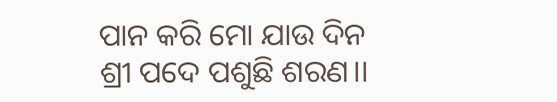ପାନ କରି ମୋ ଯାଉ ଦିନ
ଶ୍ରୀ ପଦେ ପଶୁଛି ଶରଣ।।